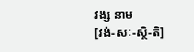វង្ស នាម
[វង់-សៈ-ស្ថិ-តិ]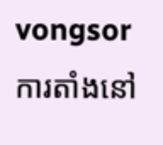vongsor
ការតាំងនៅ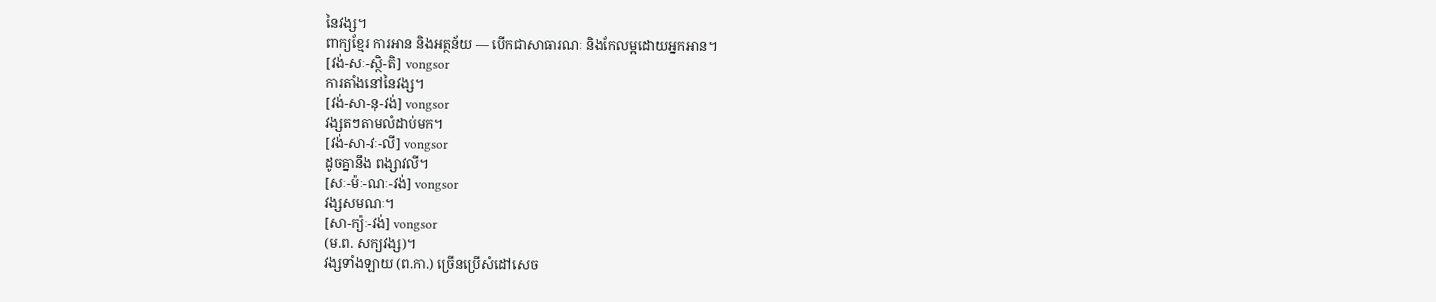នៃវង្ស។
ពាក្យខ្មែរ ការអាន និងអត្ថន័យ — បើកជាសាធារណៈ និងកែលម្អដោយអ្នកអាន។
[វង់-សៈ-ស្ថិ-តិ] vongsor
ការតាំងនៅនៃវង្ស។
[វង់-សា-នុ-វង់] vongsor
វង្សតៗតាមលំដាប់មក។
[វង់-សា-វៈ-លី] vongsor
ដូចគ្នានឹង ពង្សាវលី។
[សៈ-ម៉ៈ-ណៈ-វង់] vongsor
វង្សសមណៈ។
[សា-ក្យ៉ៈ-វង់] vongsor
(ម.ព. សក្យវង្ស)។
វង្សទាំងឡាយ (ព.កា.) ច្រើនប្រើសំដៅសេច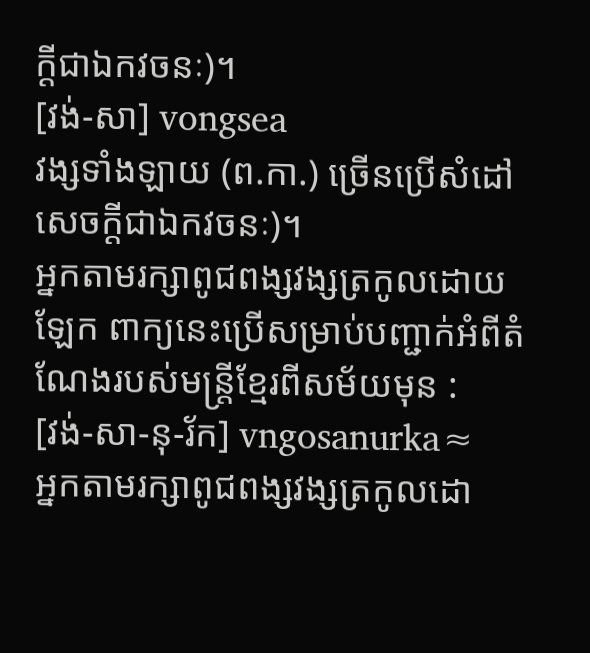ក្ដីជាឯកវចនៈ)។
[វង់-សា] vongsea
វង្សទាំងឡាយ (ព.កា.) ច្រើនប្រើសំដៅសេចក្ដីជាឯកវចនៈ)។
អ្នកតាមរក្សាពូជពង្សវង្សត្រកូលដោយឡែក ពាក្យនេះប្រើសម្រាប់បញ្ជាក់អំពីតំណែងរបស់មន្ត្រីខ្មែរពីសម័យមុន :
[វង់-សា-នុ-រ័ក] vngosanurka≈
អ្នកតាមរក្សាពូជពង្សវង្សត្រកូលដោ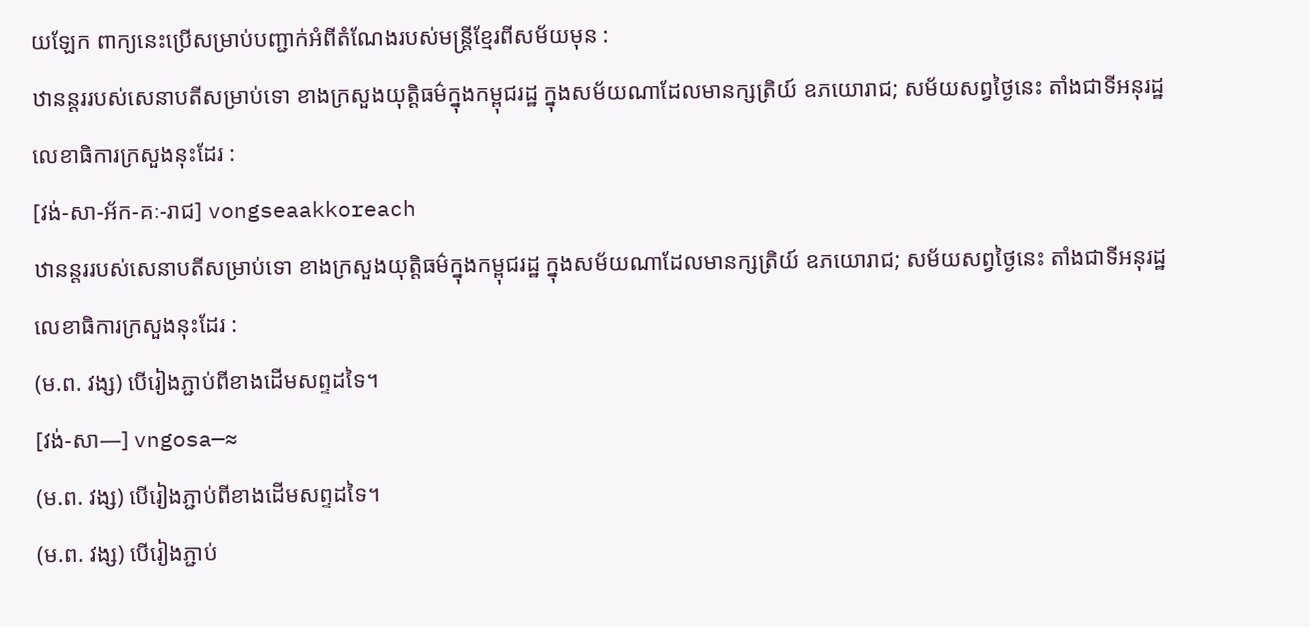យឡែក ពាក្យនេះប្រើសម្រាប់បញ្ជាក់អំពីតំណែងរបស់មន្ត្រីខ្មែរពីសម័យមុន :
ឋានន្តររបស់សេនាបតីសម្រាប់ទោ ខាងក្រសួងយុត្តិធម៌ក្នុងកម្ពុជរដ្ឋ ក្នុងសម័យណាដែលមានក្សត្រិយ៍ ឧភយោរាជ; សម័យសព្វថ្ងៃនេះ តាំងជាទីអនុរដ្ឋលេខាធិការក្រសួងនុះដែរ :
[វង់-សា-អ័ក-គៈ-រាជ] vongseaakkoreach
ឋានន្តររបស់សេនាបតីសម្រាប់ទោ ខាងក្រសួងយុត្តិធម៌ក្នុងកម្ពុជរដ្ឋ ក្នុងសម័យណាដែលមានក្សត្រិយ៍ ឧភយោរាជ; សម័យសព្វថ្ងៃនេះ តាំងជាទីអនុរដ្ឋលេខាធិការក្រសួងនុះដែរ :
(ម.ព. វង្ស) បើរៀងភ្ជាប់ពីខាងដើមសព្ទដទៃ។
[វង់-សា—] vngosa—≈
(ម.ព. វង្ស) បើរៀងភ្ជាប់ពីខាងដើមសព្ទដទៃ។
(ម.ព. វង្ស) បើរៀងភ្ជាប់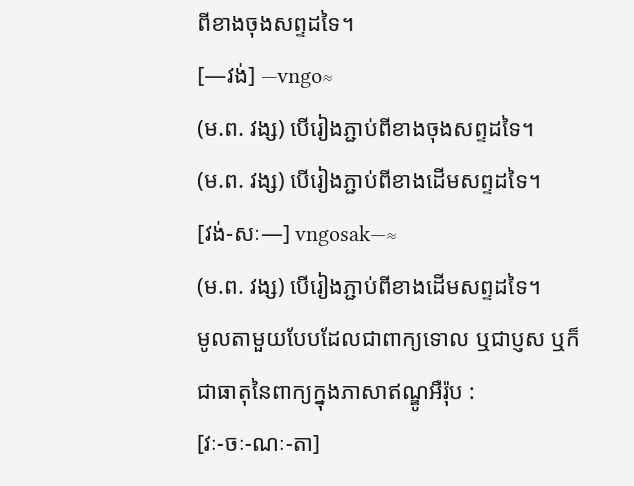ពីខាងចុងសព្ទដទៃ។
[—វង់] —vngo≈
(ម.ព. វង្ស) បើរៀងភ្ជាប់ពីខាងចុងសព្ទដទៃ។
(ម.ព. វង្ស) បើរៀងភ្ជាប់ពីខាងដើមសព្ទដទៃ។
[វង់-សៈ—] vngosak—≈
(ម.ព. វង្ស) បើរៀងភ្ជាប់ពីខាងដើមសព្ទដទៃ។
មូលតាមួយបែបដែលជាពាក្យទោល ឬជាប្ញស ឬក៏ជាធាតុនៃពាក្យក្នុងភាសាឥណ្ឌូអឺរ៉ុប :
[វៈ-ចៈ-ណៈ-តា]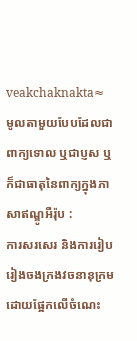veakchaknakta≈
មូលតាមួយបែបដែលជាពាក្យទោល ឬជាប្ញស ឬក៏ជាធាតុនៃពាក្យក្នុងភាសាឥណ្ឌូអឺរ៉ុប :
ការសរសេរ និងការរៀបរៀងចងក្រងវចនានុក្រមដោយផ្អែកលើចំណេះ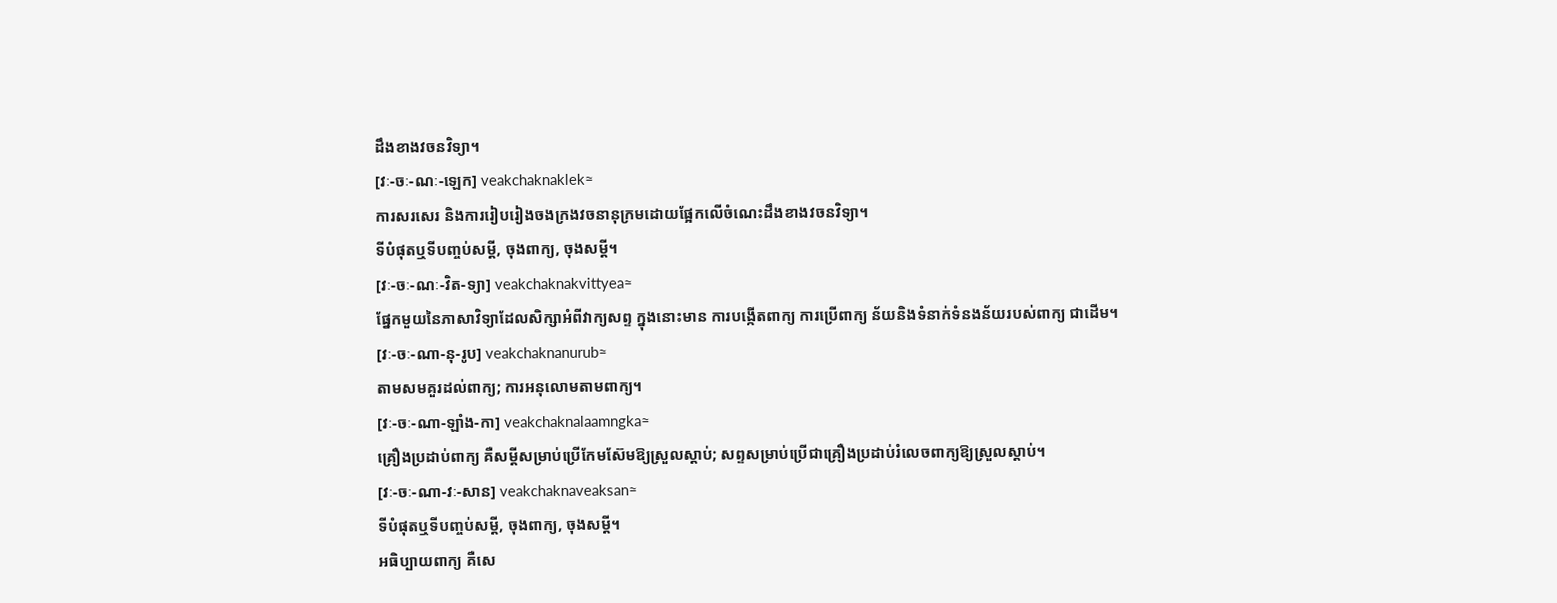ដឹងខាងវចនវិទ្យា។
[វៈ-ចៈ-ណៈ-ឡេក] veakchaknaklek≈
ការសរសេរ និងការរៀបរៀងចងក្រងវចនានុក្រមដោយផ្អែកលើចំណេះដឹងខាងវចនវិទ្យា។
ទីបំផុតឬទីបញ្ចប់សម្ដី, ចុងពាក្យ, ចុងសម្ដី។
[វៈ-ចៈ-ណៈ-វិត-ទ្យា] veakchaknakvittyea≈
ផ្នែកមួយនៃភាសាវិទ្យាដែលសិក្សាអំពីវាក្យសព្ទ ក្នុងនោះមាន ការបង្កើតពាក្យ ការប្រើពាក្យ ន័យនិងទំនាក់ទំនងន័យរបស់ពាក្យ ជាដើម។
[វៈ-ចៈ-ណា-នុ-រូប] veakchaknanurub≈
តាមសមគួរដល់ពាក្យ; ការអនុលោមតាមពាក្យ។
[វៈ-ចៈ-ណា-ឡាំង-កា] veakchaknalaamngka≈
គ្រឿងប្រដាប់ពាក្យ គឺសម្ដីសម្រាប់ប្រើកែមស៊ែមឱ្យស្រួលស្តាប់; សព្ទសម្រាប់ប្រើជាគ្រឿងប្រដាប់រំលេចពាក្យឱ្យស្រួលស្តាប់។
[វៈ-ចៈ-ណា-វៈ-សាន] veakchaknaveaksan≈
ទីបំផុតឬទីបញ្ចប់សម្ដី, ចុងពាក្យ, ចុងសម្ដី។
អធិប្បាយពាក្យ គឺសេ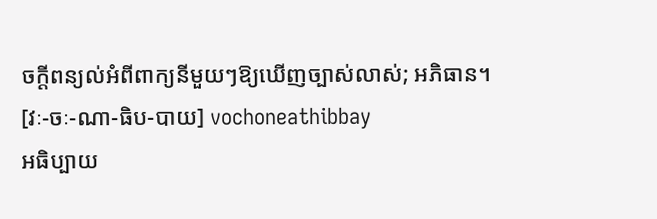ចក្ដីពន្យល់អំពីពាក្យនីមួយៗឱ្យឃើញច្បាស់លាស់; អភិធាន។
[វៈ-ចៈ-ណា-ធិប-បាយ] vochoneathibbay
អធិប្បាយ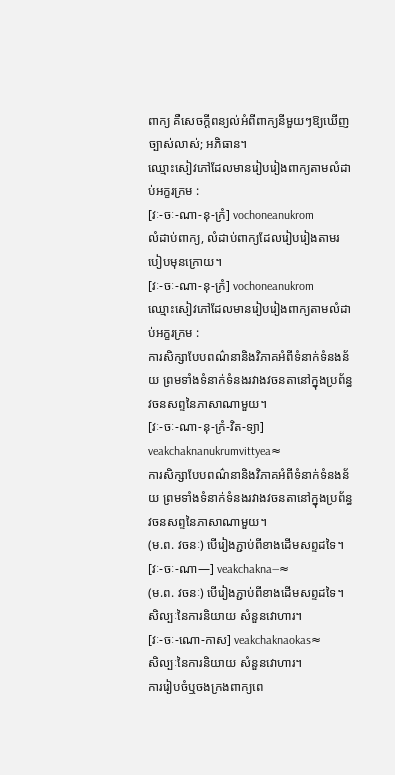ពាក្យ គឺសេចក្ដីពន្យល់អំពីពាក្យនីមួយៗឱ្យឃើញច្បាស់លាស់; អភិធាន។
ឈ្មោះសៀវភៅដែលមានរៀបរៀងពាក្យតាមលំដាប់អក្ខរក្រម :
[វៈ-ចៈ-ណា-នុ-ក្រំ] vochoneanukrom
លំដាប់ពាក្យ, លំដាប់ពាក្យដែលរៀបរៀងតាមរបៀបមុនក្រោយ។
[វៈ-ចៈ-ណា-នុ-ក្រំ] vochoneanukrom
ឈ្មោះសៀវភៅដែលមានរៀបរៀងពាក្យតាមលំដាប់អក្ខរក្រម :
ការសិក្សាបែបពណ៌នានិងវិភាគអំពីទំនាក់ទំនងន័យ ព្រមទាំងទំនាក់ទំនងរវាងវចនតានៅក្នុងប្រព័ន្ធវចនសព្ទនៃភាសាណាមួយ។
[វៈ-ចៈ-ណា-នុ-ក្រំ-វិត-ទ្យា] veakchaknanukrumvittyea≈
ការសិក្សាបែបពណ៌នានិងវិភាគអំពីទំនាក់ទំនងន័យ ព្រមទាំងទំនាក់ទំនងរវាងវចនតានៅក្នុងប្រព័ន្ធវចនសព្ទនៃភាសាណាមួយ។
(ម.ព. វចនៈ) បើរៀងភ្ជាប់ពីខាងដើមសព្ទដទៃ។
[វៈ-ចៈ-ណា—] veakchakna—≈
(ម.ព. វចនៈ) បើរៀងភ្ជាប់ពីខាងដើមសព្ទដទៃ។
សិល្បៈនៃការនិយាយ សំនួនវោហារ។
[វៈ-ចៈ-ណោ-កាស] veakchaknaokas≈
សិល្បៈនៃការនិយាយ សំនួនវោហារ។
ការរៀបចំឬចងក្រងពាក្យពេ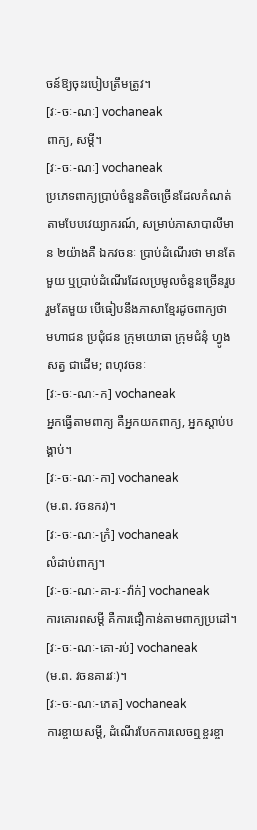ចន៍ឱ្យចុះរបៀបត្រឹមត្រូវ។
[វៈ-ចៈ-ណៈ] vochaneak
ពាក្យ, សម្ដី។
[វៈ-ចៈ-ណៈ] vochaneak
ប្រភេទពាក្យប្រាប់ចំនួនតិចច្រើនដែលកំណត់តាមបែបវេយ្យាករណ៍, សម្រាប់ភាសាបាលីមាន ២យ៉ាងគឺ ឯកវចនៈ ប្រាប់ដំណើរថា មានតែមួយ ឬប្រាប់ដំណើរដែលប្រមូលចំនួនច្រើនរួបរួមតែមួយ បើធៀបនឹងភាសាខ្មែរដូចពាក្យថា មហាជន ប្រជុំជន ក្រុមយោធា ក្រុមជំនុំ ហ្វូងសត្វ ជាដើម; ពហុវចនៈ
[វៈ-ចៈ-ណៈ-ក] vochaneak
អ្នកធ្វើតាមពាក្យ គឺអ្នកយកពាក្យ, អ្នកស្តាប់បង្គាប់។
[វៈ-ចៈ-ណៈ-កា] vochaneak
(ម.ព. វចនករ)។
[វៈ-ចៈ-ណៈ-ក្រំ] vochaneak
លំដាប់ពាក្យ។
[វៈ-ចៈ-ណៈ-គា-រៈ-វ៉ាក់] vochaneak
ការគោរពសម្ដី គឺការជឿកាន់តាមពាក្យប្រដៅ។
[វៈ-ចៈ-ណៈ-គោ-រប់] vochaneak
(ម.ព. វចនគារវៈ)។
[វៈ-ចៈ-ណៈ-ភេត] vochaneak
ការខ្ចាយសម្ដី, ដំណើរបែកការលេចឮខ្ចរខ្ចា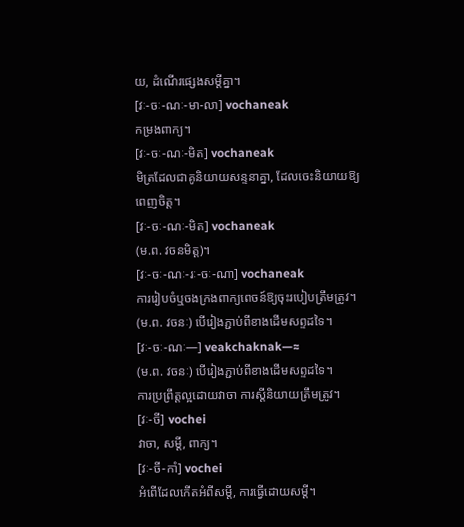យ, ដំណើរផ្សេងសម្ដីគ្នា។
[វៈ-ចៈ-ណៈ-មា-លា] vochaneak
កម្រងពាក្យ។
[វៈ-ចៈ-ណៈ-មិត] vochaneak
មិត្រដែលជាគូនិយាយសន្ទនាគ្នា, ដែលចេះនិយាយឱ្យពេញចិត្ត។
[វៈ-ចៈ-ណៈ-មិត] vochaneak
(ម.ព. វចនមិត្ត)។
[វៈ-ចៈ-ណៈ-រៈ-ចៈ-ណា] vochaneak
ការរៀបចំឬចងក្រងពាក្យពេចន៍ឱ្យចុះរបៀបត្រឹមត្រូវ។
(ម.ព. វចនៈ) បើរៀងភ្ជាប់ពីខាងដើមសព្ទដទៃ។
[វៈ-ចៈ-ណៈ—] veakchaknak—≈
(ម.ព. វចនៈ) បើរៀងភ្ជាប់ពីខាងដើមសព្ទដទៃ។
ការប្រព្រឹត្តល្អដោយវាចា ការស្ដីនិយាយត្រឹមត្រូវ។
[វៈ-ចី] vochei
វាចា, សម្ដី, ពាក្យ។
[វៈ-ចី-កាំ] vochei
អំពើដែលកើតអំពីសម្ដី, ការធ្វើដោយសម្ដី។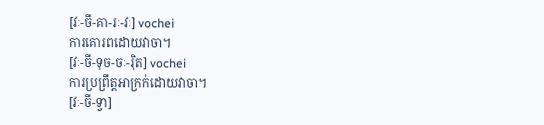[វៈ-ចី-គា-រៈ-វៈ] vochei
ការគោរពដោយវាចា។
[វៈ-ចី-ទុច-ចៈ-រ៉ិត] vochei
ការប្រព្រឹត្តអាក្រក់ដោយវាចា។
[វៈ-ចី-ទ្វា]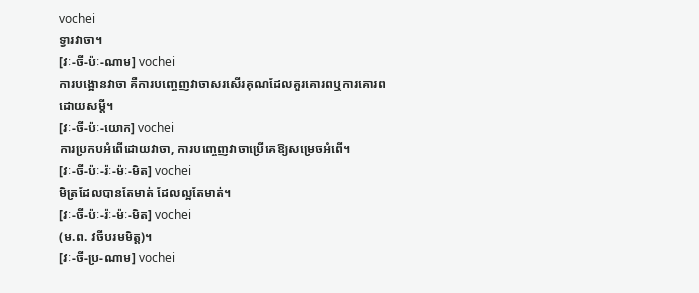vochei
ទ្វារវាចា។
[វៈ-ចី-ប៉ៈ-ណាម] vochei
ការបង្អោនវាចា គឺការបញ្ចេញវាចាសរសើរគុណដែលគួរគោរពឬការគោរពដោយសម្ដី។
[វៈ-ចី-ប៉ៈ-យោក] vochei
ការប្រកបអំពើដោយវាចា, ការបញ្ចេញវាចាប្រើគេឱ្យសម្រេចអំពើ។
[វៈ-ចី-ប៉ៈ-រ៉ៈ-ម៉ៈ-មិត] vochei
មិត្រដែលបានតែមាត់ ដែលល្អតែមាត់។
[វៈ-ចី-ប៉ៈ-រ៉ៈ-ម៉ៈ-មិត] vochei
(ម.ព. វចីបរមមិត្ត)។
[វៈ-ចី-ប្រ-ណាម] vochei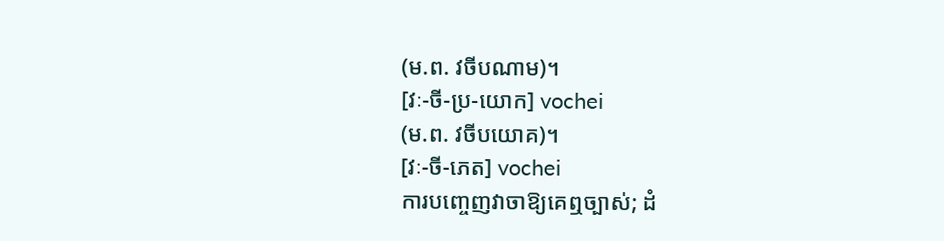(ម.ព. វចីបណាម)។
[វៈ-ចី-ប្រ-យោក] vochei
(ម.ព. វចីបយោគ)។
[វៈ-ចី-ភេត] vochei
ការបញ្ចេញវាចាឱ្យគេឮច្បាស់; ដំ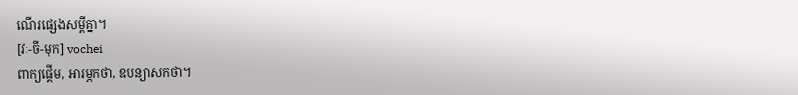ណើរផ្សេងសម្ដីគ្នា។
[វៈ-ចី-មុក] vochei
ពាក្យផ្ដើម, អារម្ភកថា, ឧបន្យាសកថា។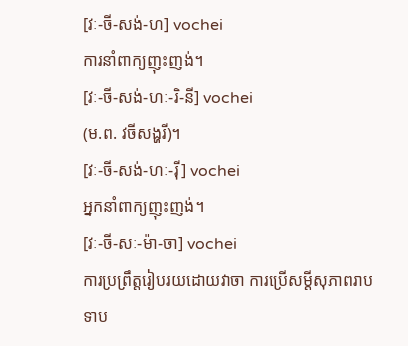[វៈ-ចី-សង់-ហ] vochei
ការនាំពាក្យញុះញង់។
[វៈ-ចី-សង់-ហៈ-រិ-នី] vochei
(ម.ព. វចីសង្ហរី)។
[វៈ-ចី-សង់-ហៈ-រ៉ី] vochei
អ្នកនាំពាក្យញុះញង់។
[វៈ-ចី-សៈ-ម៉ា-ចា] vochei
ការប្រព្រឹត្តរៀបរយដោយវាចា ការប្រើសម្ដីសុភាពរាបទាប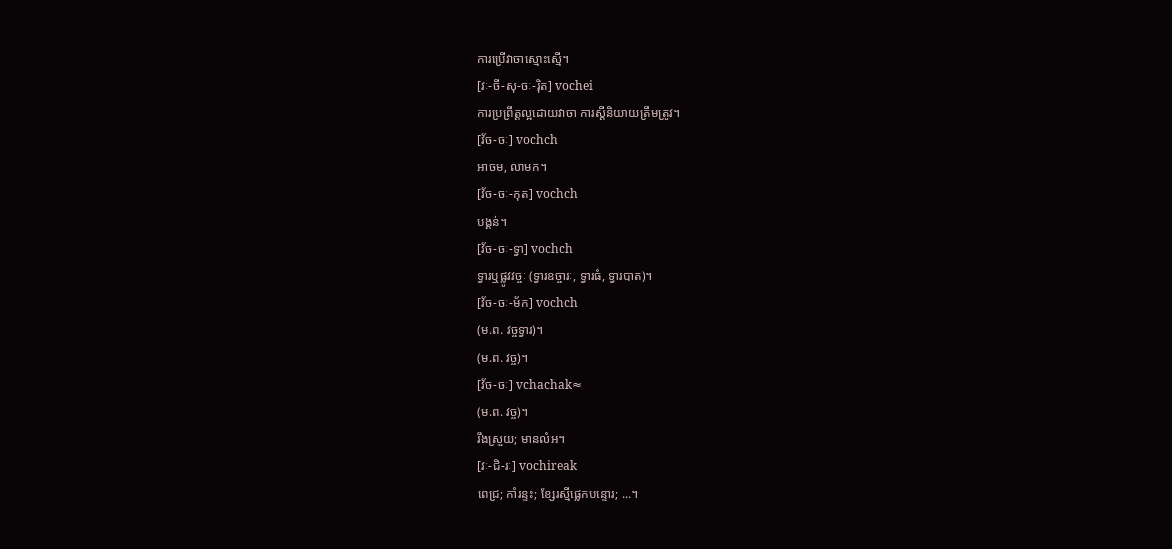ការប្រើវាចាស្មោះស្មើ។
[វៈ-ចី-សុ-ចៈ-រ៉ិត] vochei
ការប្រព្រឹត្តល្អដោយវាចា ការស្ដីនិយាយត្រឹមត្រូវ។
[វ័ច-ចៈ] vochch
អាចម, លាមក។
[វ័ច-ចៈ-កុត] vochch
បង្គន់។
[វ័ច-ចៈ-ទ្វា] vochch
ទ្វារឬផ្លូវវច្ចៈ (ទ្វារឧច្ចារៈ, ទ្វារធំ, ទ្វារបាត)។
[វ័ច-ចៈ-ម័ក] vochch
(ម.ព. វច្ចទ្វារ)។
(ម.ព. វច្ច)។
[វ័ច-ចៈ] vchachak≈
(ម.ព. វច្ច)។
រឹងស្រួយ; មានលំអ។
[វៈ-ជិ-រៈ] vochireak
ពេជ្រ; កាំរន្ទះ; ខ្សែរស្មីផ្លេកបន្ទោរ; ...។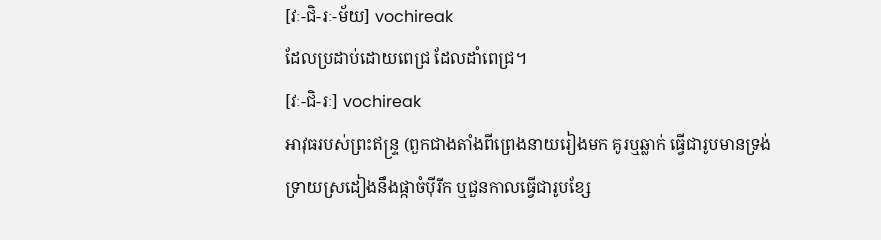[វៈ-ជិ-រៈ-ម័យ] vochireak
ដែលប្រដាប់ដោយពេជ្រ ដែលដាំពេជ្រ។
[វៈ-ជិ-រៈ] vochireak
អាវុធរបស់ព្រះឥន្ទ្រ (ពួកជាងតាំងពីព្រេងនាយរៀងមក គូរឬឆ្លាក់ ធ្វើជារូបមានទ្រង់ទ្រាយស្រដៀងនឹងផ្កាចំប៉ីរីក ឬជួនកាលធ្វើជារូបខ្សែ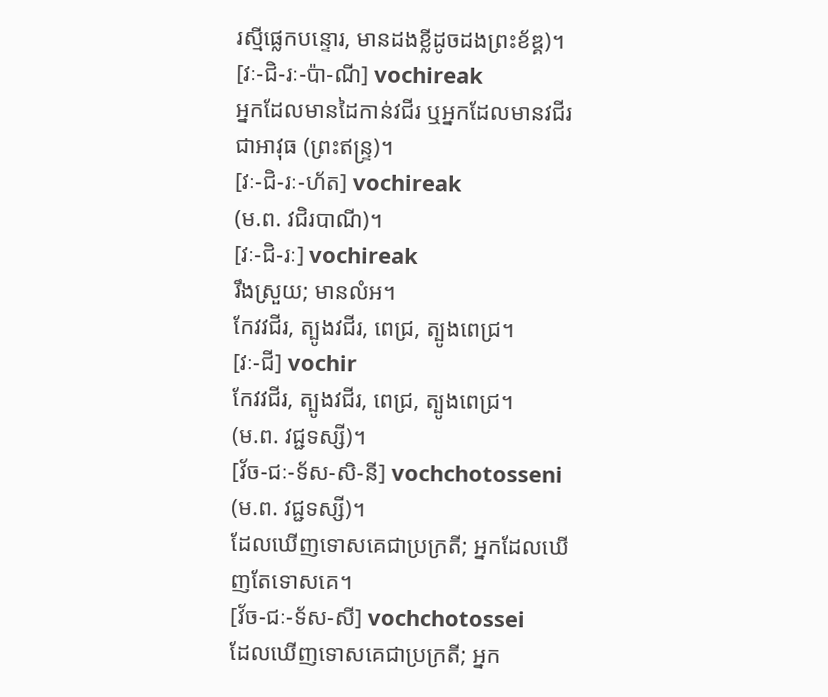រស្មីផ្លេកបន្ទោរ, មានដងខ្លីដូចដងព្រះខ័ឌ្គ)។
[វៈ-ជិ-រៈ-ប៉ា-ណី] vochireak
អ្នកដែលមានដៃកាន់វជីរ ឬអ្នកដែលមានវជីរជាអាវុធ (ព្រះឥន្ទ្រ)។
[វៈ-ជិ-រៈ-ហ័ត] vochireak
(ម.ព. វជិរបាណី)។
[វៈ-ជិ-រៈ] vochireak
រឹងស្រួយ; មានលំអ។
កែវវជីរ, ត្បូងវជីរ, ពេជ្រ, ត្បូងពេជ្រ។
[វៈ-ជី] vochir
កែវវជីរ, ត្បូងវជីរ, ពេជ្រ, ត្បូងពេជ្រ។
(ម.ព. វជ្ជទស្សី)។
[វ័ច-ជៈ-ទ័ស-សិ-នី] vochchotosseni
(ម.ព. វជ្ជទស្សី)។
ដែលឃើញទោសគេជាប្រក្រតី; អ្នកដែលឃើញតែទោសគេ។
[វ័ច-ជៈ-ទ័ស-សី] vochchotossei
ដែលឃើញទោសគេជាប្រក្រតី; អ្នក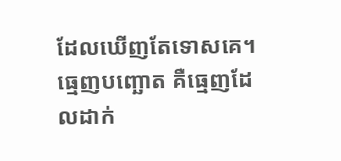ដែលឃើញតែទោសគេ។
ធ្មេញបញ្ឆោត គឺធ្មេញដែលដាក់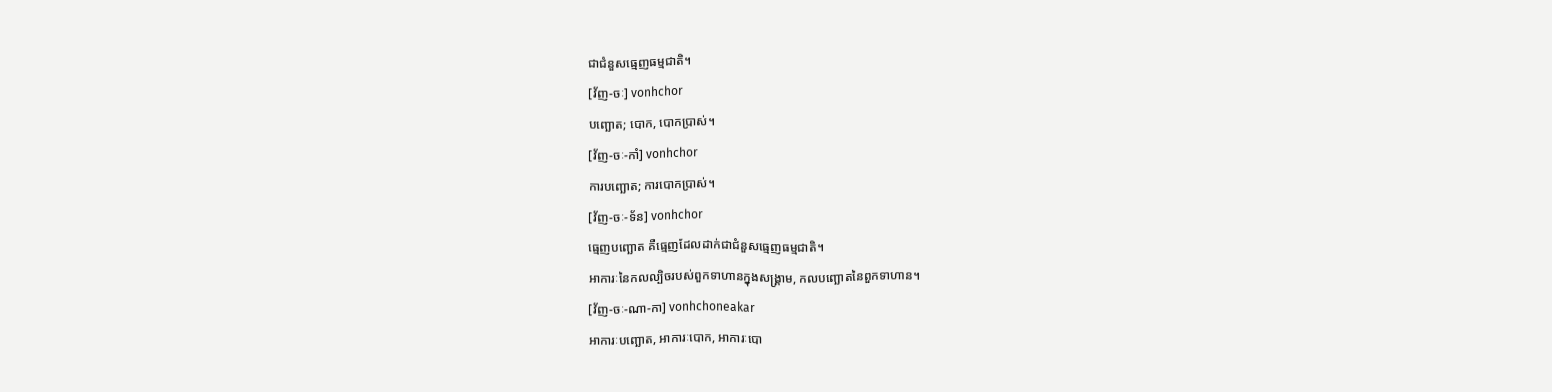ជាជំនួសធ្មេញធម្មជាតិ។
[វ័ញ-ចៈ] vonhchor
បញ្ឆោត; បោក, បោកប្រាស់។
[វ័ញ-ចៈ-កាំ] vonhchor
ការបញ្ឆោត; ការបោកប្រាស់។
[វ័ញ-ចៈ-ទ័ន] vonhchor
ធ្មេញបញ្ឆោត គឺធ្មេញដែលដាក់ជាជំនួសធ្មេញធម្មជាតិ។
អាការៈនៃកលល្បិចរបស់ពួកទាហានក្នុងសង្គ្រាម, កលបញ្ឆោតនៃពួកទាហាន។
[វ័ញ-ចៈ-ណា-កា] vonhchoneakar
អាការៈបញ្ឆោត, អាការៈបោក, អាការៈបោ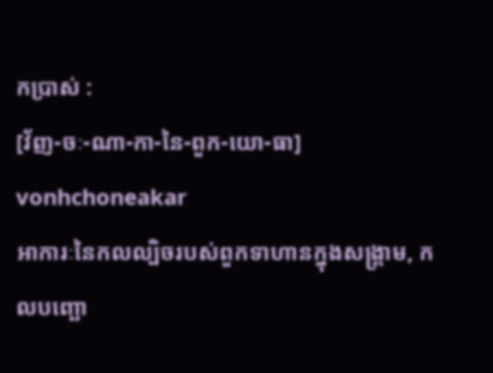កប្រាស់ :
[វ័ញ-ចៈ-ណា-កា-នៃ-ពួក-យោ-ធា] vonhchoneakar
អាការៈនៃកលល្បិចរបស់ពួកទាហានក្នុងសង្គ្រាម, កលបញ្ឆោ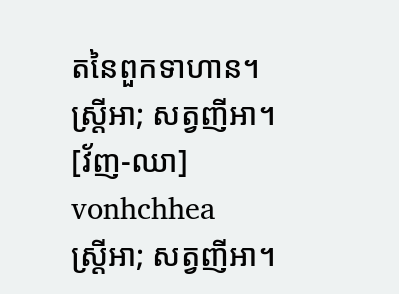តនៃពួកទាហាន។
ស្ត្រីអា; សត្វញីអា។
[វ័ញ-ឈា] vonhchhea
ស្ត្រីអា; សត្វញីអា។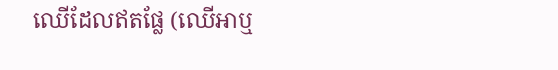ឈើដែលឥតផ្លែ (ឈើអាឬ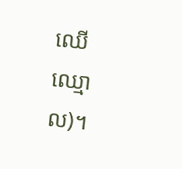ឈើឈ្មោល)។